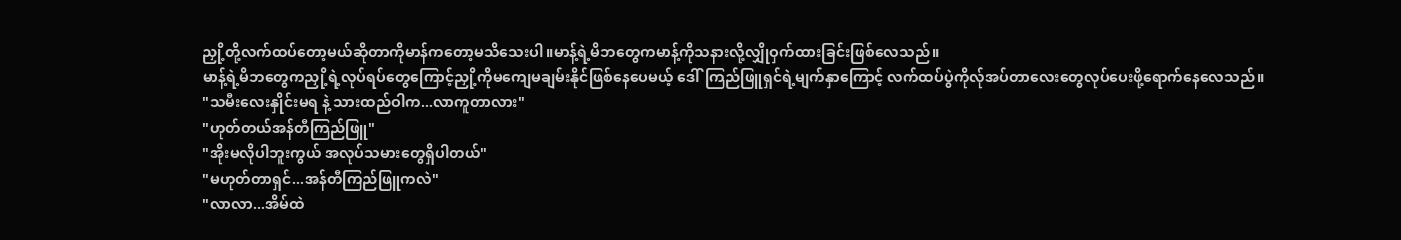ညှို့တို့လက်ထပ်တော့မယ်ဆိုတာကိုမာန်ကတော့မသိသေးပါ။မာန့်ရဲ့မိဘတွေကမာန့်ကိုသနားလို့လျှိုဝှက်ထားခြင်းဖြစ်လေသည်။
မာန့်ရဲ့မိဘတွေကညှို့ရဲ့လုပ်ရပ်တွေကြောင့်ညှို့ကိုမကျေမချမ်းနိုင်ဖြစ်နေပေမယ့် ဒေါ်ကြည်ဖြူရှင်ရဲ့မျက်နှာကြောင့် လက်ထပ်ပွဲကိုလ်ုအပ်တာလေးတွေလုပ်ပေးဖို့ရောက်နေလေသည်။
"သမီးလေးနှိုင်းမရ နဲ့ သားထည်ဝါက...လာကူတာလား"
"ဟုတ်တယ်အန်တီကြည်ဖြူ"
"အိုးမလိုပါဘူးကွယ် အလုပ်သမားတွေရှိပါတယ်"
"မဟုတ်တာရှင်...အန်တီကြည်ဖြူကလဲ"
"လာလာ...အိမ်ထဲ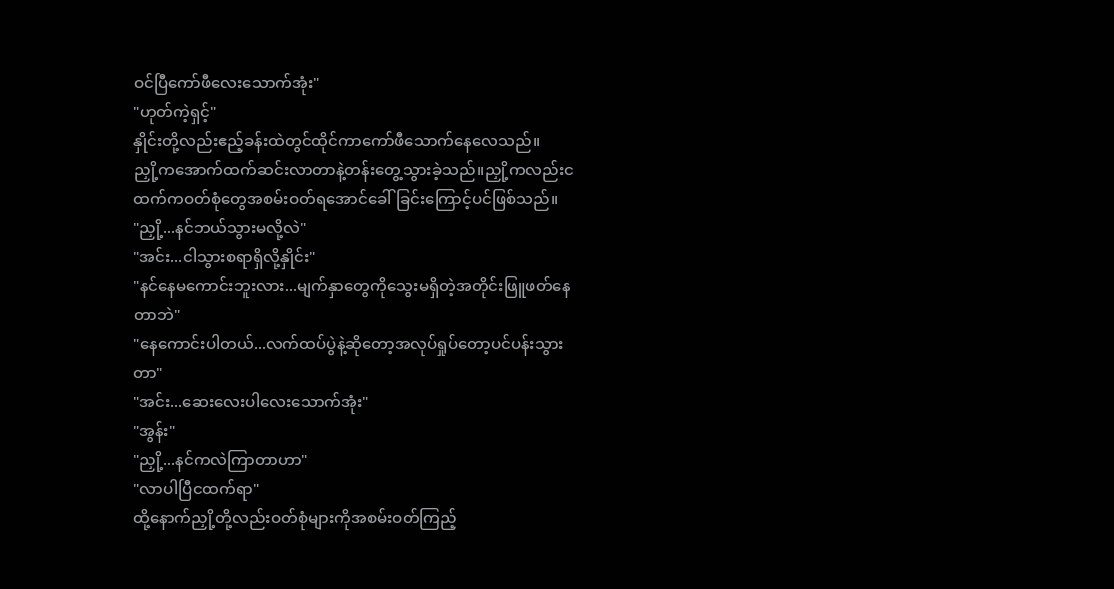ဝင်ပြီကော်ဖီလေးသောက်အုံး"
"ဟုတ်ကဲ့ရှင့်"
နှိုင်းတို့လည်းဧည့်ခန်းထဲတွင်ထိုင်ကာကော်ဖီသောက်နေလေသည်။
ညှို့ကအောက်ထက်ဆင်းလာတာနဲ့တန်းတွေ့သွားခဲ့သည်။ညှို့ကလည်းငထက်ကဝတ်စုံတွေအစမ်းဝတ်ရအောင်ခေါ်ခြင်းကြောင့်ပင်ဖြစ်သည်။
"ညှို့...နင်ဘယ်သွားမလို့လဲ"
"အင်း...ငါသွားစရာရှိလို့နှိုင်း"
"နင်နေမကောင်းဘူးလား...မျက်နှာတွေကိုသွေးမရှိတဲ့အတိုင်းဖြူဖတ်နေတာဘဲ"
"နေကောင်းပါတယ်...လက်ထပ်ပွဲနဲ့ဆိုတော့အလုပ်ရှုပ်တော့ပင်ပန်းသွားတာ"
"အင်း...ဆေးလေးပါလေးသောက်အုံး"
"အွန်း"
"ညှို့...နင်ကလဲကြာတာဟာ"
"လာပါပြီငထက်ရာ"
ထို့နောက်ညှို့တို့လည်းဝတ်စုံများကိုအစမ်းဝတ်ကြည့်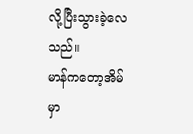လို့ပြီးသွားခဲ့လေသည်။
မာန်ကတော့အိမ်မှာ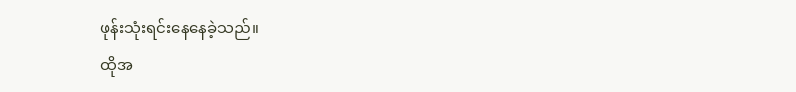ဖုန်းသုံးရင်းနေနေခဲ့သည်။
ထိုအ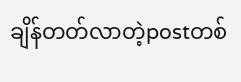ချိန်တတ်လာတဲ့postတစ်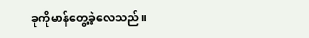ခုကိုမာန်တွေ့ခဲ့လေသည်။